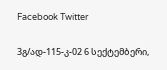Facebook Twitter

3გ/ად-115-კ-02 6 სექტემბერი,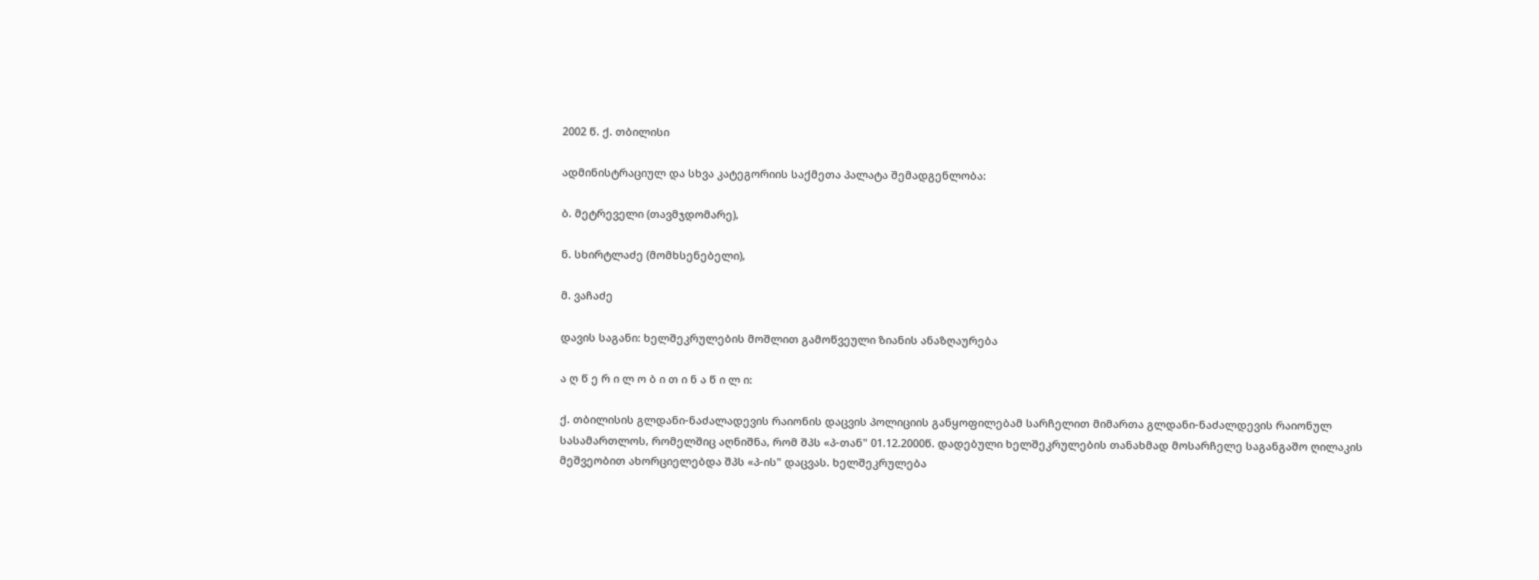2002 წ. ქ. თბილისი

ადმინისტრაციულ და სხვა კატეგორიის საქმეთა პალატა შემადგენლობა:

ბ. მეტრეველი (თავმჯდომარე),

ნ. სხირტლაძე (მომხსენებელი),

მ. ვაჩაძე

დავის საგანი: ხელშეკრულების მოშლით გამოწვეული ზიანის ანაზღაურება

ა ღ წ ე რ ი ლ ო ბ ი თ ი ნ ა წ ი ლ ი:

ქ. თბილისის გლდანი-ნაძალადევის რაიონის დაცვის პოლიციის განყოფილებამ სარჩელით მიმართა გლდანი-ნაძალდევის რაიონულ სასამართლოს, რომელშიც აღნიშნა, რომ შპს «პ-თან" 01.12.2000წ. დადებული ხელშეკრულების თანახმად მოსარჩელე საგანგაშო ღილაკის მეშვეობით ახორციელებდა შპს «პ-ის" დაცვას. ხელშეკრულება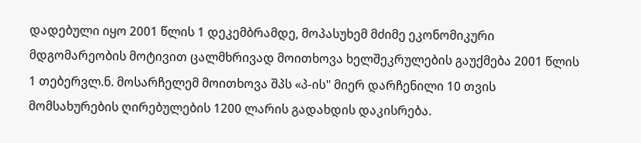დადებული იყო 2001 წლის 1 დეკემბრამდე, მოპასუხემ მძიმე ეკონომიკური მდგომარეობის მოტივით ცალმხრივად მოითხოვა ხელშეკრულების გაუქმება 2001 წლის 1 თებერვლ.ნ. მოსარჩელემ მოითხოვა შპს «პ-ის" მიერ დარჩენილი 10 თვის მომსახურების ღირებულების 1200 ლარის გადახდის დაკისრება.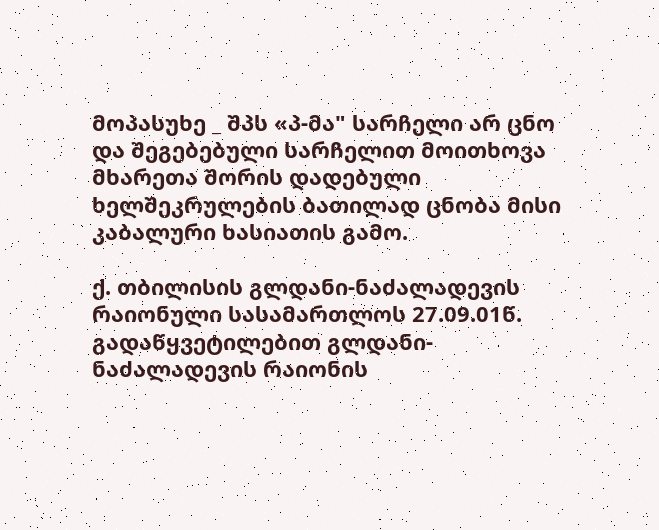მოპასუხე _ შპს «პ-მა" სარჩელი არ ცნო და შეგებებული სარჩელით მოითხოვა მხარეთა შორის დადებული ხელშეკრულების ბათილად ცნობა მისი კაბალური ხასიათის გამო.

ქ. თბილისის გლდანი-ნაძალადევის რაიონული სასამართლოს 27.09.01წ. გადაწყვეტილებით გლდანი-ნაძალადევის რაიონის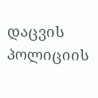დაცვის პოლიციის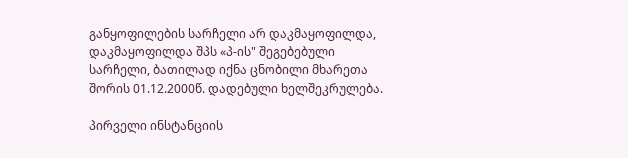განყოფილების სარჩელი არ დაკმაყოფილდა, დაკმაყოფილდა შპს «პ-ის" შეგებებული სარჩელი, ბათილად იქნა ცნობილი მხარეთა შორის 01.12.2000წ. დადებული ხელშეკრულება.

პირველი ინსტანციის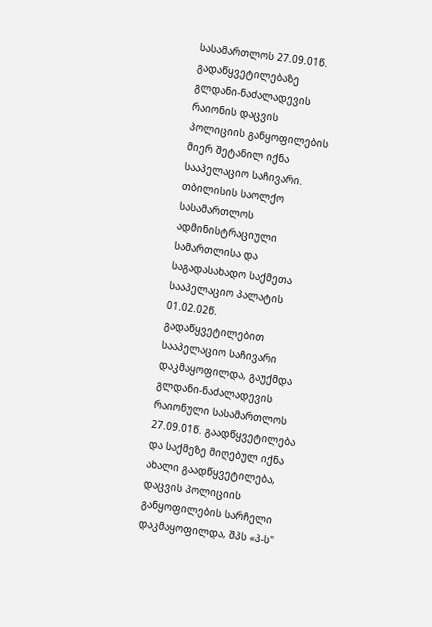სასამართლოს 27.09.01წ. გადაწყვეტილებაზე გლდანი-ნაძალადევის რაიონის დაცვის პოლიციის განყოფილების მიერ შეტანილ იქნა სააპელაციო საჩივარი. თბილისის საოლქო სასამართლოს ადმინისტრაციული სამართლისა და საგადასახადო საქმეთა სააპელაციო პალატის 01.02.02წ. გადაწყვეტილებით სააპელაციო საჩივარი დაკმაყოფილდა, გაუქმდა გლდანი-ნაძალადევის რაიონული სასამართლოს 27.09.01წ. გაადწყვეტილება და საქმეზე მიღებულ იქნა ახალი გაადწყვეტილება, დაცვის პოლიციის განყოფილების სარჩელი დაკმაყოფილდა, შპს «პ-ს"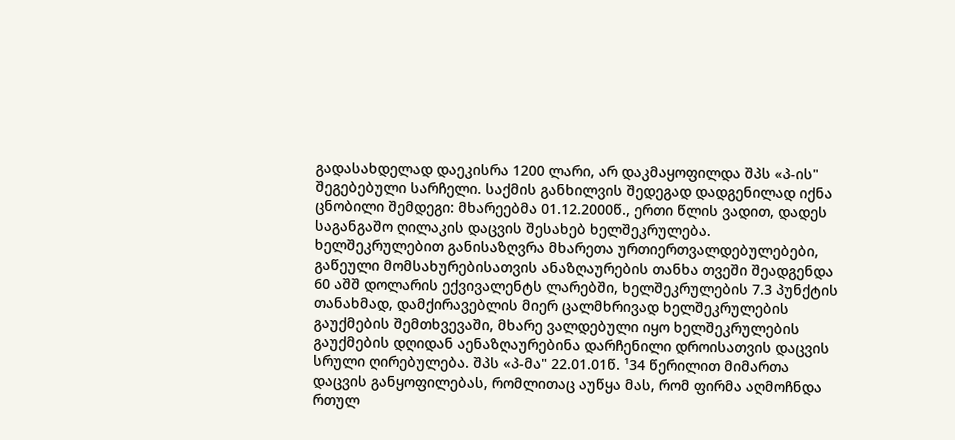გადასახდელად დაეკისრა 1200 ლარი, არ დაკმაყოფილდა შპს «პ-ის" შეგებებული სარჩელი. საქმის განხილვის შედეგად დადგენილად იქნა ცნობილი შემდეგი: მხარეებმა 01.12.2000წ., ერთი წლის ვადით, დადეს საგანგაშო ღილაკის დაცვის შესახებ ხელშეკრულება. ხელშეკრულებით განისაზღვრა მხარეთა ურთიერთვალდებულებები, გაწეული მომსახურებისათვის ანაზღაურების თანხა თვეში შეადგენდა 60 აშშ დოლარის ექვივალენტს ლარებში, ხელშეკრულების 7.3 პუნქტის თანახმად, დამქირავებლის მიერ ცალმხრივად ხელშეკრულების გაუქმების შემთხვევაში, მხარე ვალდებული იყო ხელშეკრულების გაუქმების დღიდან აენაზღაურებინა დარჩენილი დროისათვის დაცვის სრული ღირებულება. შპს «პ-მა" 22.01.01წ. ¹34 წერილით მიმართა დაცვის განყოფილებას, რომლითაც აუწყა მას, რომ ფირმა აღმოჩნდა რთულ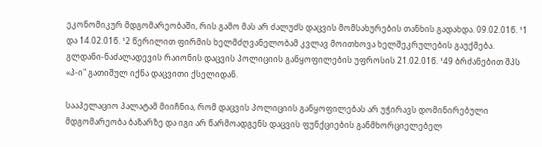ეკონომიკურ მდგომარეობაში, რის გამო მას არ ძალუძს დაცვის მომსახურების თანხის გადახდა. 09.02.01წ. ¹1 და 14.02.01წ. ¹2 წერილით ფირმის ხელმძღვანელობამ კვლავ მოითხოვა ხელშეკრულების გაუქმება. გლდანი-ნაძალადევის რაიონის დაცვის პოლიციის განყოფილების უფროსის 21.02.01წ. ¹49 ბრძანებით შპს «პ-ი" გათიშულ იქნა დაცვითი ქსელიდან.

სააპელაციო პალატამ მიიჩნია, რომ დაცვის პოლიციის განყოფილებას არ უჭირავს დომინირებული მდგომარეობა ბაზარზე და იგი არ წარმოადგენს დაცვის ფუნქციების განმხორციელებელ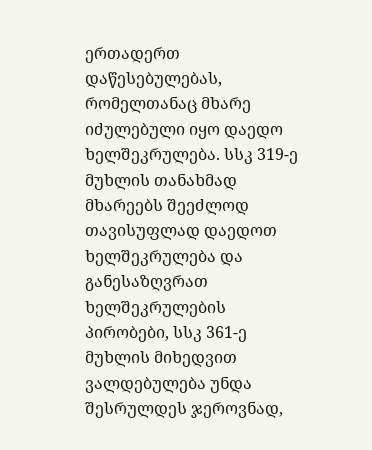ერთადერთ დაწესებულებას, რომელთანაც მხარე იძულებული იყო დაედო ხელშეკრულება. სსკ 319-ე მუხლის თანახმად მხარეებს შეეძლოდ თავისუფლად დაედოთ ხელშეკრულება და განესაზღვრათ ხელშეკრულების პირობები, სსკ 361-ე მუხლის მიხედვით ვალდებულება უნდა შესრულდეს ჯეროვნად,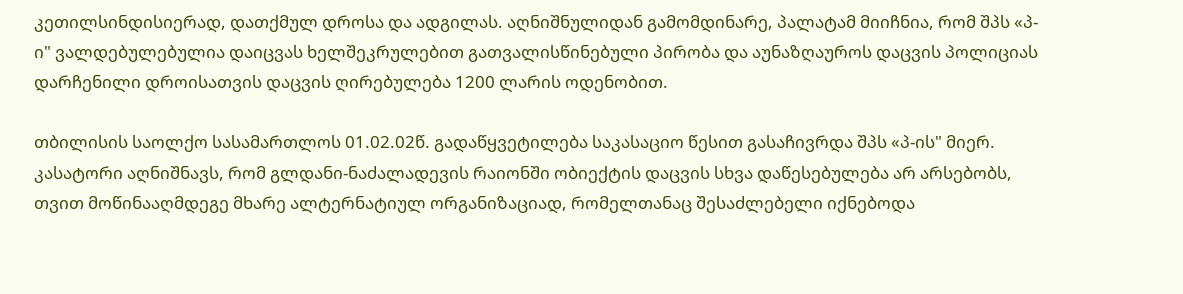კეთილსინდისიერად, დათქმულ დროსა და ადგილას. აღნიშნულიდან გამომდინარე, პალატამ მიიჩნია, რომ შპს «პ-ი" ვალდებულებულია დაიცვას ხელშეკრულებით გათვალისწინებული პირობა და აუნაზღაუროს დაცვის პოლიციას დარჩენილი დროისათვის დაცვის ღირებულება 1200 ლარის ოდენობით.

თბილისის საოლქო სასამართლოს 01.02.02წ. გადაწყვეტილება საკასაციო წესით გასაჩივრდა შპს «პ-ის" მიერ. კასატორი აღნიშნავს, რომ გლდანი-ნაძალადევის რაიონში ობიექტის დაცვის სხვა დაწესებულება არ არსებობს, თვით მოწინააღმდეგე მხარე ალტერნატიულ ორგანიზაციად, რომელთანაც შესაძლებელი იქნებოდა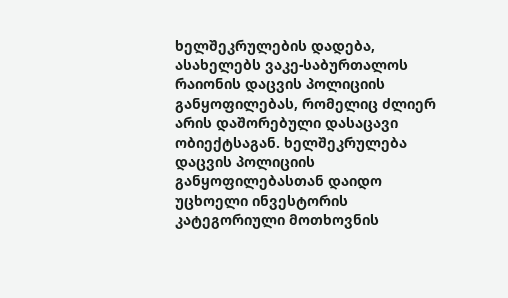ხელშეკრულების დადება, ასახელებს ვაკე-საბურთალოს რაიონის დაცვის პოლიციის განყოფილებას, რომელიც ძლიერ არის დაშორებული დასაცავი ობიექტსაგან. ხელშეკრულება დაცვის პოლიციის განყოფილებასთან დაიდო უცხოელი ინვესტორის კატეგორიული მოთხოვნის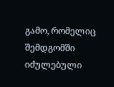გამო, რომელიც შემდგომში იძულებული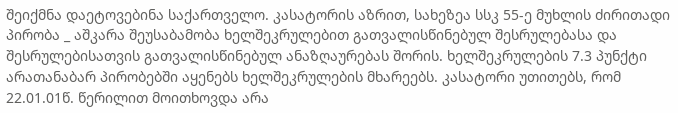შეიქმნა დაეტოვებინა საქართველო. კასატორის აზრით, სახეზეა სსკ 55-ე მუხლის ძირითადი პირობა _ აშკარა შეუსაბამობა ხელშეკრულებით გათვალისწინებულ შესრულებასა და შესრულებისათვის გათვალისწინებულ ანაზღაურებას შორის. ხელშეკრულების 7.3 პუნქტი არათანაბარ პირობებში აყენებს ხელშეკრულების მხარეებს. კასატორი უთითებს, რომ 22.01.01წ. წერილით მოითხოვდა არა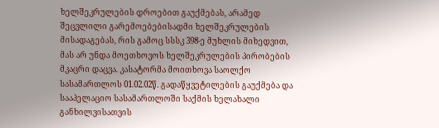ხელშეკრულების დროებით გაუქმებას, არამედ შეცვლილი გარემოებებისადმი ხელშეკრულების მისადაგებას, რის გამოც სსსკ 398-ე მუხლის მიხედვით, მას არ უნდა მოეთხოვოს ხელშეკრულების პირობების მკაცრი დაცვა. კასატორმა მოითხოვა საოლქო სასამართლოს 01.02.02წ. გადაწყვეტილების გაუქმება და სააპელაციო სასამართლოში საქმის ხელახალი განხილვისათვის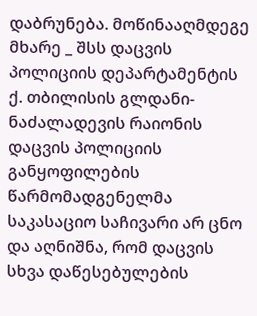დაბრუნება. მოწინააღმდეგე მხარე _ შსს დაცვის პოლიციის დეპარტამენტის ქ. თბილისის გლდანი-ნაძალადევის რაიონის დაცვის პოლიციის განყოფილების წარმომადგენელმა საკასაციო საჩივარი არ ცნო და აღნიშნა, რომ დაცვის სხვა დაწესებულების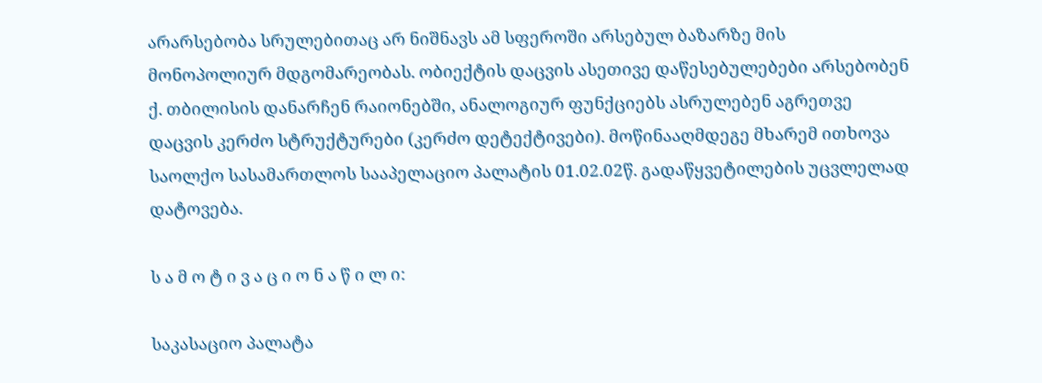არარსებობა სრულებითაც არ ნიშნავს ამ სფეროში არსებულ ბაზარზე მის მონოპოლიურ მდგომარეობას. ობიექტის დაცვის ასეთივე დაწესებულებები არსებობენ ქ. თბილისის დანარჩენ რაიონებში, ანალოგიურ ფუნქციებს ასრულებენ აგრეთვე დაცვის კერძო სტრუქტურები (კერძო დეტექტივები). მოწინააღმდეგე მხარემ ითხოვა საოლქო სასამართლოს სააპელაციო პალატის 01.02.02წ. გადაწყვეტილების უცვლელად დატოვება.

ს ა მ ო ტ ი ვ ა ც ი ო ნ ა წ ი ლ ი:

საკასაციო პალატა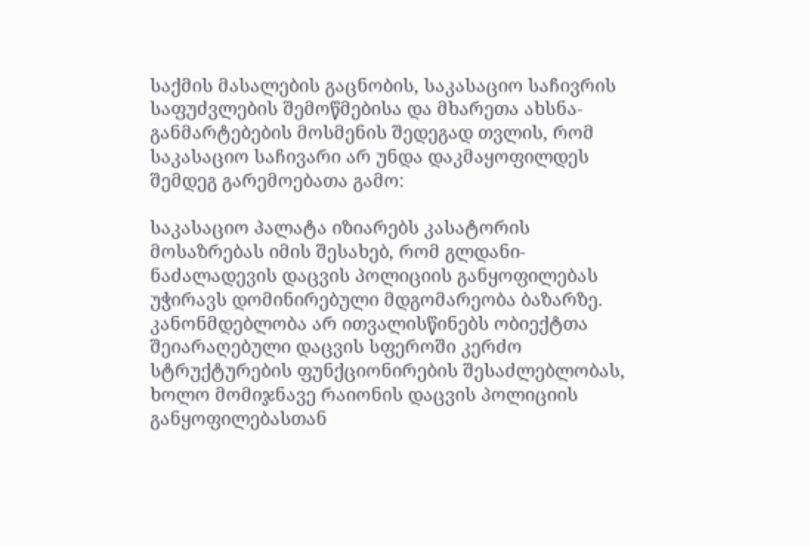საქმის მასალების გაცნობის, საკასაციო საჩივრის საფუძვლების შემოწმებისა და მხარეთა ახსნა-განმარტებების მოსმენის შედეგად თვლის, რომ საკასაციო საჩივარი არ უნდა დაკმაყოფილდეს შემდეგ გარემოებათა გამო:

საკასაციო პალატა იზიარებს კასატორის მოსაზრებას იმის შესახებ, რომ გლდანი-ნაძალადევის დაცვის პოლიციის განყოფილებას უჭირავს დომინირებული მდგომარეობა ბაზარზე. კანონმდებლობა არ ითვალისწინებს ობიექტთა შეიარაღებული დაცვის სფეროში კერძო სტრუქტურების ფუნქციონირების შესაძლებლობას, ხოლო მომიჯნავე რაიონის დაცვის პოლიციის განყოფილებასთან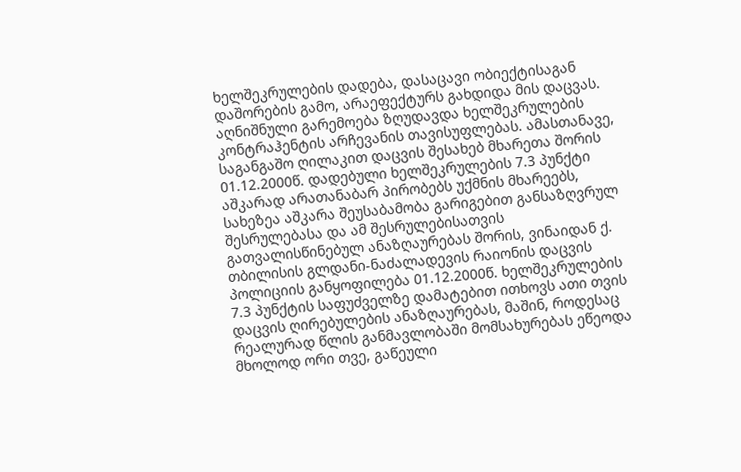ხელშეკრულების დადება, დასაცავი ობიექტისაგან დაშორების გამო, არაეფექტურს გახდიდა მის დაცვას. აღნიშნული გარემოება ზღუდავდა ხელშეკრულების კონტრაჰენტის არჩევანის თავისუფლებას. ამასთანავე, საგანგაშო ღილაკით დაცვის შესახებ მხარეთა შორის 01.12.2000წ. დადებული ხელშეკრულების 7.3 პუნქტი აშკარად არათანაბარ პირობებს უქმნის მხარეებს, სახეზეა აშკარა შეუსაბამობა გარიგებით განსაზღვრულ შესრულებასა და ამ შესრულებისათვის გათვალისწინებულ ანაზღაურებას შორის, ვინაიდან ქ. თბილისის გლდანი-ნაძალადევის რაიონის დაცვის პოლიციის განყოფილება 01.12.2000წ. ხელშეკრულების 7.3 პუნქტის საფუძველზე დამატებით ითხოვს ათი თვის დაცვის ღირებულების ანაზღაურებას, მაშინ, როდესაც რეალურად წლის განმავლობაში მომსახურებას ეწეოდა მხოლოდ ორი თვე, გაწეული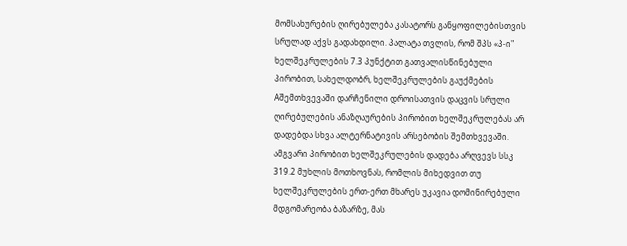მომსახურების ღირებულება კასატორს განყოფილებისთვის სრულად აქვს გადახდილი. პალატა თვლის, რომ შპს «პ-ი" ხელშეკრულების 7.3 პუნქტით გათვალისწინებული პირობით, სახელდობრ, ხელშეკრულების გაუქმების Aშემთხვევაში დარჩენილი დროისათვის დაცვის სრული ღირებულების ანაზღაურების პირობით ხელშეკრულებას არ დადებდა სხვა ალტერნატივის არსებობის შემთხვევაში. ამგვარი პირობით ხელშეკრულების დადება არღვევს სსკ 319.2 მუხლის მოთხოვნას, რომლის მიხედვით თუ ხელშეკრულების ერთ-ერთ მხარეს უკავია დომინირებული მდგომარეობა ბაზარზე, მას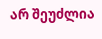არ შეუძლია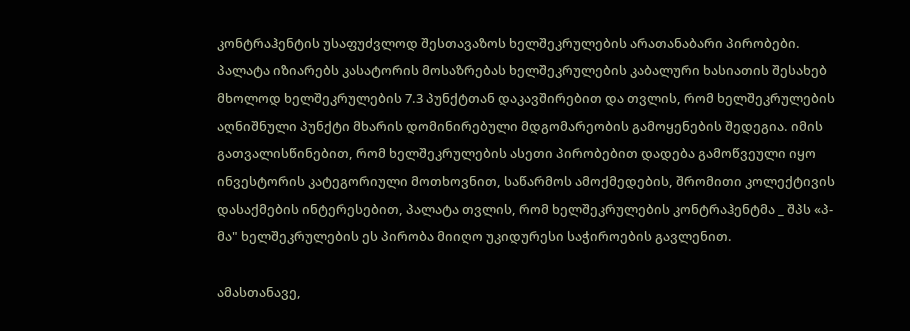კონტრაჰენტის უსაფუძვლოდ შესთავაზოს ხელშეკრულების არათანაბარი პირობები. პალატა იზიარებს კასატორის მოსაზრებას ხელშეკრულების კაბალური ხასიათის შესახებ მხოლოდ ხელშეკრულების 7.3 პუნქტთან დაკავშირებით და თვლის, რომ ხელშეკრულების აღნიშნული პუნქტი მხარის დომინირებული მდგომარეობის გამოყენების შედეგია. იმის გათვალისწინებით, რომ ხელშეკრულების ასეთი პირობებით დადება გამოწვეული იყო ინვესტორის კატეგორიული მოთხოვნით, საწარმოს ამოქმედების, შრომითი კოლექტივის დასაქმების ინტერესებით, პალატა თვლის, რომ ხელშეკრულების კონტრაჰენტმა _ შპს «პ-მა" ხელშეკრულების ეს პირობა მიიღო უკიდურესი საჭიროების გავლენით.

ამასთანავე,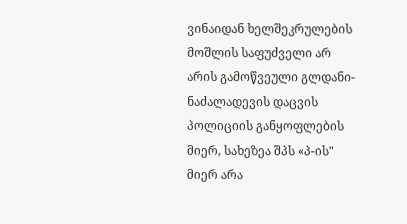ვინაიდან ხელშეკრულების მოშლის საფუძველი არ არის გამოწვეული გლდანი-ნაძალადევის დაცვის პოლიციის განყოფლების მიერ, სახეზეა შპს «პ-ის" მიერ არა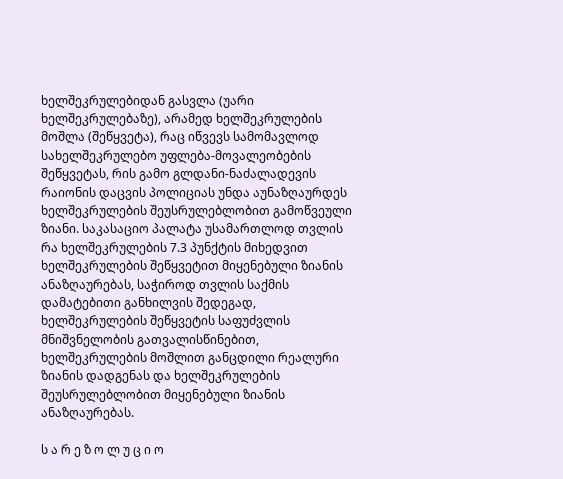ხელშეკრულებიდან გასვლა (უარი ხელშეკრულებაზე), არამედ ხელშეკრულების მოშლა (შეწყვეტა), რაც იწვევს სამომავლოდ სახელშეკრულებო უფლება-მოვალეობების შეწყვეტას, რის გამო გლდანი-ნაძალადევის რაიონის დაცვის პოლიციას უნდა აუნაზღაურდეს ხელშეკრულების შეუსრულებლობით გამოწვეული ზიანი. საკასაციო პალატა უსამართლოდ თვლის რა ხელშეკრულების 7.3 პუნქტის მიხედვით ხელშეკრულების შეწყვეტით მიყენებული ზიანის ანაზღაურებას, საჭიროდ თვლის საქმის დამატებითი განხილვის შედეგად, ხელშეკრულების შეწყვეტის საფუძვლის მნიშვნელობის გათვალისწინებით, ხელშეკრულების მოშლით განცდილი რეალური ზიანის დადგენას და ხელშეკრულების შეუსრულებლობით მიყენებული ზიანის ანაზღაურებას.

ს ა რ ე ზ ო ლ უ ც ი ო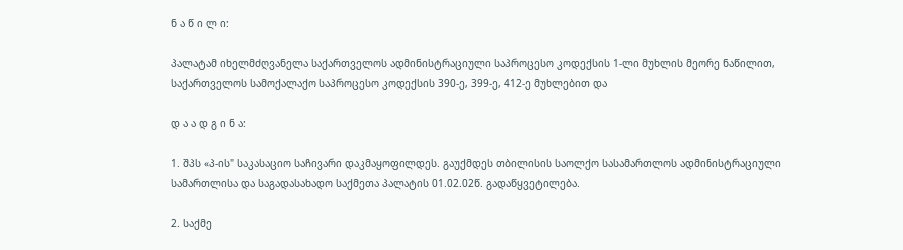ნ ა წ ი ლ ი:

პალატამ იხელმძღვანელა საქართველოს ადმინისტრაციული საპროცესო კოდექსის 1-ლი მუხლის მეორე ნაწილით, საქართველოს სამოქალაქო საპროცესო კოდექსის 390-ე, 399-ე, 412-ე მუხლებით და

დ ა ა დ გ ი ნ ა:

1. შპს «პ-ის" საკასაციო საჩივარი დაკმაყოფილდეს. გაუქმდეს თბილისის საოლქო სასამართლოს ადმინისტრაციული სამართლისა და საგადასახადო საქმეთა პალატის 01.02.02წ. გადაწყვეტილება.

2. საქმე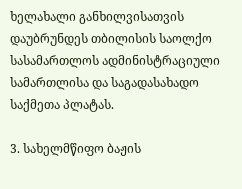ხელახალი განხილვისათვის დაუბრუნდეს თბილისის საოლქო სასამართლოს ადმინისტრაციული სამართლისა და საგადასახადო საქმეთა პლატას.

3. სახელმწიფო ბაჟის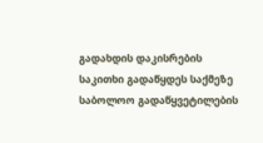გადახდის დაკისრების საკითხი გადაწყდეს საქმეზე საბოლოო გადაწყვეტილების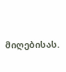მიღებისას.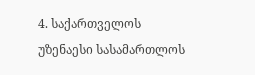4. საქართველოს უზენაესი სასამართლოს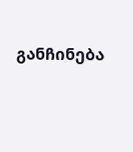განჩინება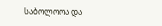საბოლოოა და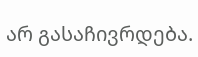არ გასაჩივრდება.